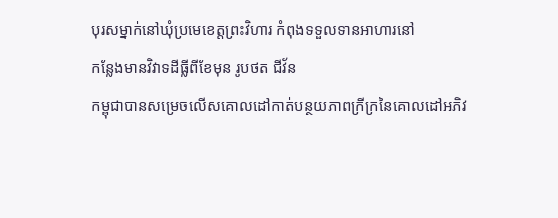បុរសម្នាក់នៅឃុំប្រមេខេត្តព្រះវិហារ កំពុងទទួលទានអាហារនៅ
កន្លែងមានវិវាទដីធ្លីពីខែមុន រូបថត ជីវ័ន
កម្ពុជាបានសម្រេចលើសគោលដៅកាត់បន្ថយភាពក្រីក្រនៃគោលដៅអភិវ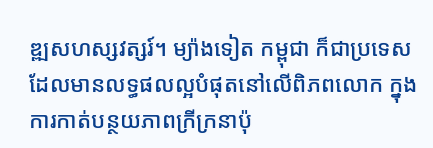ឌ្ឍសហស្សវត្សរ៍។ ម្យ៉ាងទៀត កម្ពុជា ក៏ជាប្រទេសដែលមានលទ្ធផលល្អបំផុតនៅលើពិភពលោក ក្នុងការកាត់បន្ថយភាពក្រីក្រនាប៉ុ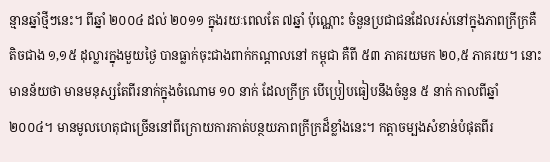ន្មានឆ្នាំថ្មីៗនេះ។ ពីឆ្នាំ ២០០៤ ដល់ ២០១១ ក្នុងរយៈពេលតែ ៧ឆ្នាំ ប៉ុណ្ណោះ ចំនួនប្រជាជនដែលរស់នៅក្នុងភាពក្រីក្រគឺតិចជាង ១,១៥ ដុល្លារក្នុងមួយថ្ងៃ បានធ្លាក់ចុះជាងពាក់កណ្តាលនៅ កម្ពុជា គឺពី ៥៣ ភាគរយមក ២០,៥ ភាគរយ។ នោះមានន័យថា មានមនុស្សតែពីរនាក់ក្នុងចំណោម ១០ នាក់ ដែលក្រីក្រ បើប្រៀបធៀបនឹងចំនួន ៥ នាក់ កាលពីឆ្នាំ ២០០៤។ មានមូលហេតុជាច្រើននៅពីក្រោយការកាត់បន្ថយភាពក្រីក្រដ៏ខ្លាំងនេះ។ កត្តាចម្បងសំខាន់បំផុតពីរ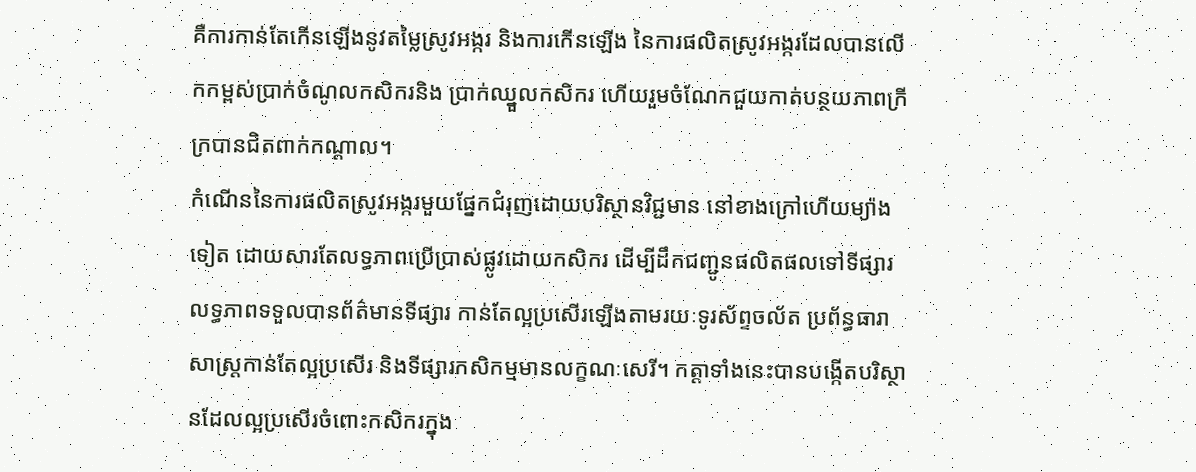គឺការកាន់តែកើនឡើងនូវតម្លៃស្រូវអង្ករ និងការកើនឡើង នៃការផលិតស្រូវអង្ករដែលបានលើកកម្ពស់ប្រាក់ចំណូលកសិករនិង ប្រាក់ឈ្នួលកសិករ ហើយរួមចំណែកជួយកាត់បន្ថយភាពក្រីក្របានជិតពាក់កណ្តាល។
កំណើននៃការផលិតស្រូវអង្ករមួយផ្នែកជំរុញដោយបរិស្ថានវិជ្ជមាន នៅខាងក្រៅហើយម្យ៉ាងទៀត ដោយសារតែលទ្ធភាពប្រើប្រាស់ផ្លូវដោយកសិករ ដើម្បីដឹកជញ្ជូនផលិតផលទៅទីផ្សារ លទ្ធភាពទទួលបានព័ត៌មានទីផ្សារ កាន់តែល្អប្រសើរឡើងតាមរយៈទូរស័ព្ទចល័ត ប្រព័ន្ធធារាសាស្រ្តកាន់តែល្អប្រសើរ និងទីផ្សារកសិកម្មមានលក្ខណៈសេរី។ កត្តាទាំងនេះបានបង្កើតបរិស្ថានដែលល្អប្រសើរចំពោះកសិករក្នុង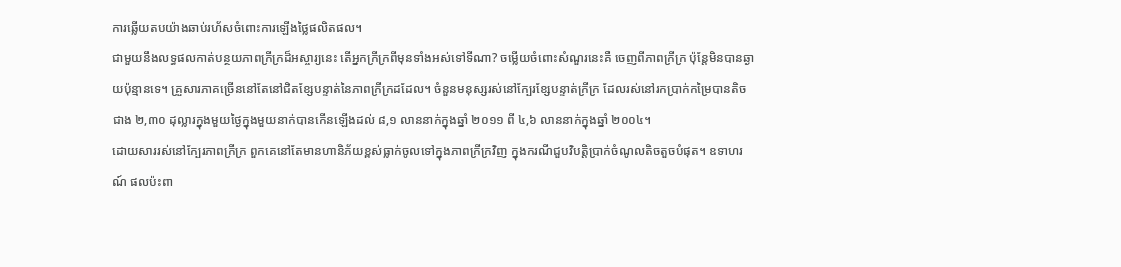ការឆ្លើយតបយ៉ាងឆាប់រហ័សចំពោះការឡើងថ្លៃផលិតផល។
ជាមួយនឹងលទ្ធផលកាត់បន្ថយភាពក្រីក្រដ៏អស្ចារ្យនេះ តើអ្នកក្រីក្រពីមុនទាំងអស់ទៅទីណា? ចម្លើយចំពោះសំណួរនេះគឺ ចេញពីភាពក្រីក្រ ប៉ុន្តែមិនបានឆ្ងាយប៉ុន្មានទេ។ គ្រួសារភាគច្រើននៅតែនៅជិតខ្សែបន្ទាត់នៃភាពក្រីក្រដដែល។ ចំនួនមនុស្សរស់នៅក្បែរខ្សែបន្ទាត់ក្រីក្រ ដែលរស់នៅរកប្រាក់កម្រៃបានតិចជាង ២,៣០ ដុល្លារក្នុងមួយថ្ងៃក្នុងមួយនាក់បានកើនឡើងដល់ ៨,១ លាននាក់ក្នុងឆ្នាំ ២០១១ ពី ៤,៦ លាននាក់ក្នុងឆ្នាំ ២០០៤។
ដោយសាររស់នៅក្បែរភាពក្រីក្រ ពួកគេនៅតែមានហានិភ័យខ្ពស់ធ្លាក់ចូលទៅក្នុងភាពក្រីក្រវិញ ក្នុងករណីជួបវិបតិ្តប្រាក់ចំណូលតិចតួចបំផុត។ ឧទាហរណ៍ ផលប៉ះពា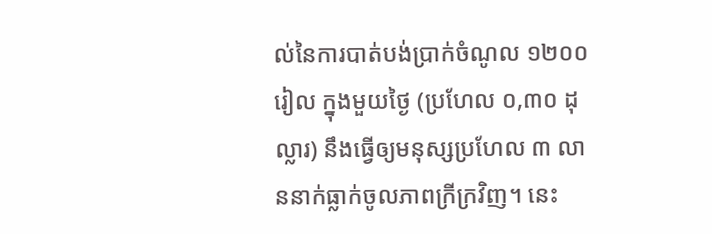ល់នៃការបាត់បង់ប្រាក់ចំណូល ១២០០ រៀល ក្នុងមួយថ្ងៃ (ប្រហែល ០,៣០ ដុល្លារ) នឹងធ្វើឲ្យមនុស្សប្រហែល ៣ លាននាក់ធ្លាក់ចូលភាពក្រីក្រវិញ។ នេះ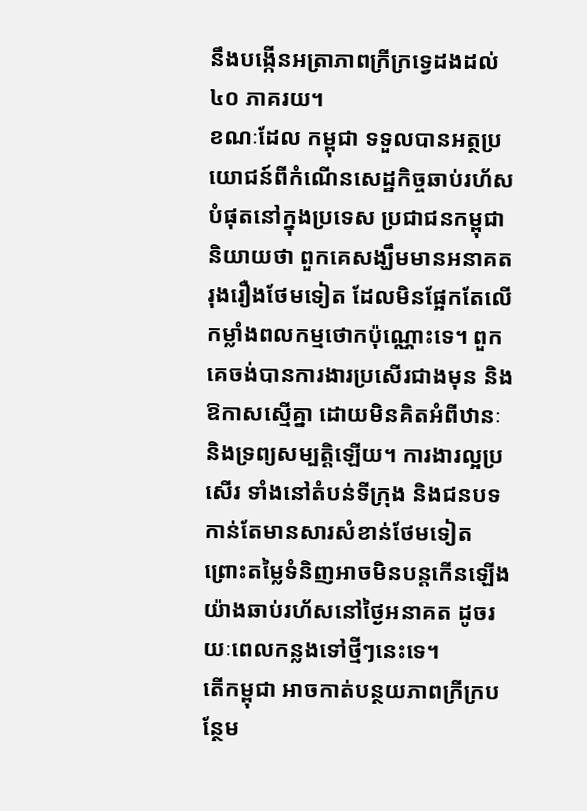នឹងបង្កើនអត្រាភាពក្រីក្រទ្វេដងដល់ ៤០ ភាគរយ។
ខណៈដែល កម្ពុជា ទទួលបានអត្ថប្រយោជន៍ពីកំណើនសេដ្ឋកិច្ចឆាប់រហ័សបំផុតនៅក្នុងប្រទេស ប្រជាជនកម្ពុជានិយាយថា ពួកគេសង្ឃឹមមានអនាគតរុងរឿងថែមទៀត ដែលមិនផ្អែកតែលើកម្លាំងពលកម្មថោកប៉ុណ្ណោះទេ។ ពួកគេចង់បានការងារប្រសើរជាងមុន និងឱកាសស្មើគ្នា ដោយមិនគិតអំពីឋានៈ និងទ្រព្យសម្បតិ្តឡើយ។ ការងារល្អប្រសើរ ទាំងនៅតំបន់ទីក្រុង និងជនបទ កាន់តែមានសារសំខាន់ថែមទៀត ព្រោះតម្លៃទំនិញអាចមិនបន្តកើនឡើងយ៉ាងឆាប់រហ័សនៅថ្ងៃអនាគត ដូចរយៈពេលកន្លងទៅថ្មីៗនេះទេ។
តើកម្ពុជា អាចកាត់បន្ថយភាពក្រីក្របន្ថែម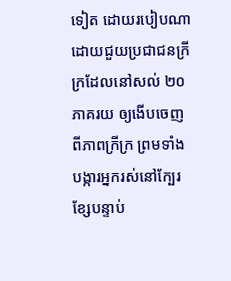ទៀត ដោយរបៀបណា ដោយជួយប្រជាជនក្រីក្រដែលនៅសល់ ២០ ភាគរយ ឲ្យងើបចេញពីភាពក្រីក្រ ព្រមទាំងបង្ការអ្នករស់នៅក្បែរខ្សែបន្ទាប់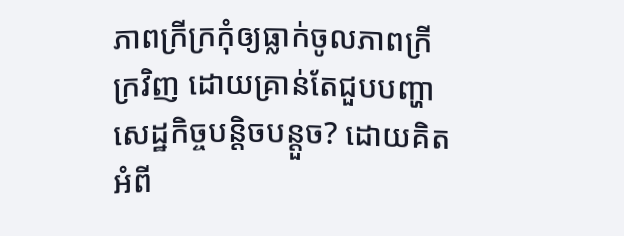ភាពក្រីក្រកុំឲ្យធ្លាក់ចូលភាពក្រីក្រវិញ ដោយគ្រាន់តែជួបបញ្ហាសេដ្ឋកិច្ចបន្តិចបន្តួច? ដោយគិតអំពី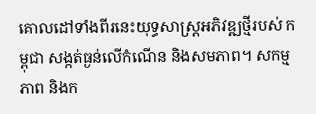គោលដៅទាំងពីរនេះយុទ្ធសាស្រ្តអភិវឌ្ឍថ្មីរបស់ កម្ពុជា សង្កត់ធ្ងន់លើកំណើន និងសមភាព។ សកម្មភាព និងក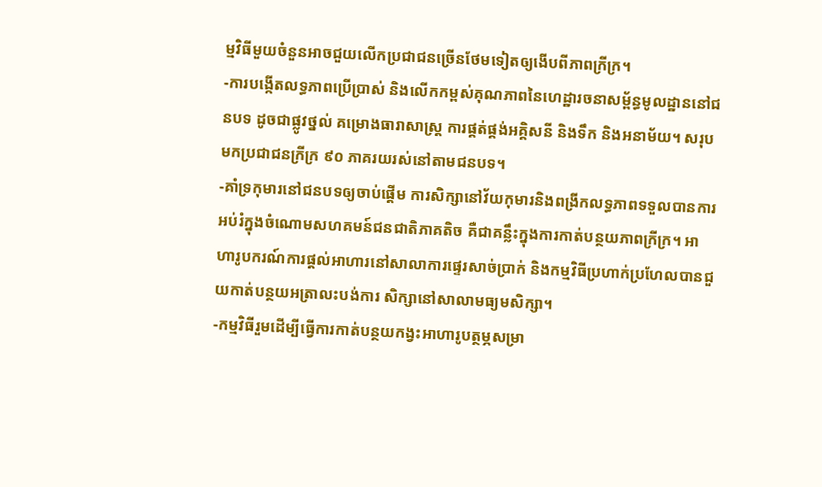ម្មវិធីមួយចំនួនអាចជួយលើកប្រជាជនច្រើនថែមទៀតឲ្យងើបពីភាពក្រីក្រ។
-ការបង្កើតលទ្ធភាពប្រើប្រាស់ និងលើកកម្ពស់គុណភាពនៃហេដ្ឋារចនាសម្ព័ន្ធមូលដ្ឋាននៅជនបទ ដូចជាផ្លូវថ្នល់ គម្រោងធារាសាស្រ្ត ការផ្គត់ផ្គង់អគ្គិសនី និងទឹក និងអនាម័យ។ សរុបមកប្រជាជនក្រីក្រ ៩០ ភាគរយរស់នៅតាមជនបទ។
-គាំទ្រកុមារនៅជនបទឲ្យចាប់ផ្តើម ការសិក្សានៅវ័យកុមារនិងពង្រីកលទ្ធភាពទទួលបានការអប់រំក្នុងចំណោមសហគមន៍ជនជាតិភាគតិច គឺជាគន្លឹះក្នុងការកាត់បន្ថយភាពក្រីក្រ។ អាហារូបករណ៍ការផ្តល់អាហារនៅសាលាការផ្ទេរសាច់ប្រាក់ និងកម្មវិធីប្រហាក់ប្រហែលបានជួយកាត់បន្ថយអត្រាលះបង់ការ សិក្សានៅសាលាមធ្យមសិក្សា។
-កម្មវិធីរួមដើម្បីធ្វើការកាត់បន្ថយកង្វះអាហារូបត្ថម្ភសម្រា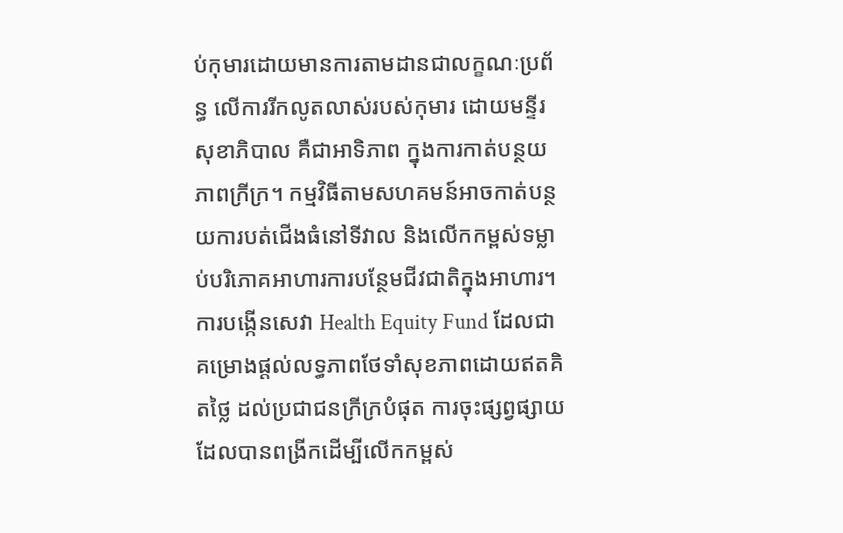ប់កុមារដោយមានការតាមដានជាលក្ខណៈប្រព័ន្ធ លើការរីកលូតលាស់របស់កុមារ ដោយមន្ទីរសុខាភិបាល គឺជាអាទិភាព ក្នុងការកាត់បន្ថយភាពក្រីក្រ។ កម្មវិធីតាមសហគមន៍អាចកាត់បន្ថយការបត់ជើងធំនៅទីវាល និងលើកកម្ពស់ទម្លាប់បរិភោគអាហារការបន្ថែមជីវជាតិក្នុងអាហារ។ ការបង្កើនសេវា Health Equity Fund ដែលជាគម្រោងផ្តល់លទ្ធភាពថែទាំសុខភាពដោយឥតគិតថ្លៃ ដល់ប្រជាជនក្រីក្របំផុត ការចុះផ្សព្វផ្សាយ ដែលបានពង្រីកដើម្បីលើកកម្ពស់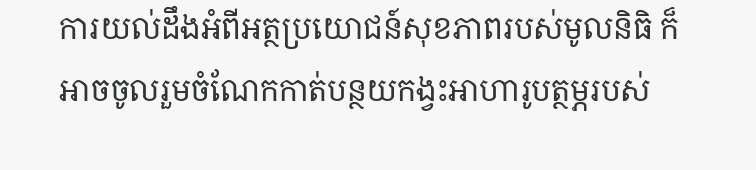ការយល់ដឹងអំពីអត្ថប្រយោជន៍សុខភាពរបស់មូលនិធិ ក៏អាចចូលរួមចំណែកកាត់បន្ថយកង្វះអាហារូបត្ថម្ភរបស់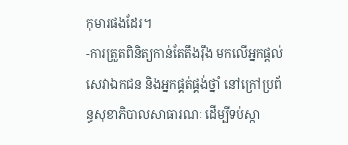កុមារផងដែរ។
-ការត្រួតពិនិត្យកាន់តែតឹងរ៉ឹង មកលើអ្នកផ្តល់សេវាឯកជន និងអ្នកផ្គត់ផ្គង់ថ្នាំ នៅក្រៅប្រព័ន្ធសុខាភិបាលសាធារណៈ ដើម្បីទប់ស្កា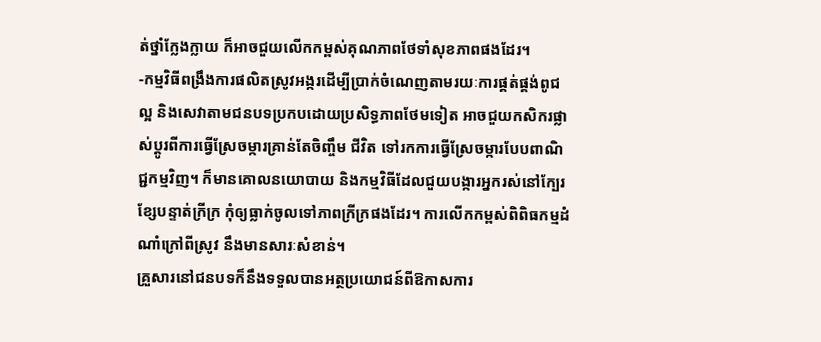ត់ថ្នាំក្លែងក្លាយ ក៏អាចជួយលើកកម្ពស់គុណភាពថែទាំសុខភាពផងដែរ។
-កម្មវិធីពង្រឹងការផលិតស្រូវអង្ករដើម្បីប្រាក់ចំណេញតាមរយៈការផ្គត់ផ្គង់ពូជល្អ និងសេវាតាមជនបទប្រកបដោយប្រសិទ្ធភាពថែមទៀត អាចជួយកសិករផ្លាស់ប្តូរពីការធ្វើស្រែចម្ការគ្រាន់តែចិញ្ចឹម ជីវិត ទៅរកការធ្វើស្រែចម្ការបែបពាណិជ្ជកម្មវិញ។ ក៏មានគោលនយោបាយ និងកម្មវិធីដែលជួយបង្ការអ្នករស់នៅក្បែរខ្សែបន្ទាត់ក្រីក្រ កុំឲ្យធ្លាក់ចូលទៅភាពក្រីក្រផងដែរ។ ការលើកកម្ពស់ពិពិធកម្មដំណាំក្រៅពីស្រូវ នឹងមានសារៈសំខាន់។
គ្រួសារនៅជនបទក៏នឹងទទួលបានអត្ថប្រយោជន៍ពីឱកាសការ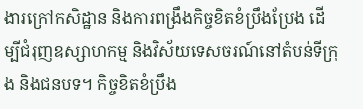ងារក្រៅកសិដ្ឋាន និងការពង្រឹងកិច្ចខិតខំប្រឹងប្រែង ដើម្បីជំរុញឧស្សាហកម្ម និងវិស័យទេសចរណ៍នៅតំបន់ទីក្រុង និងជនបទ។ កិច្ចខិតខំប្រឹង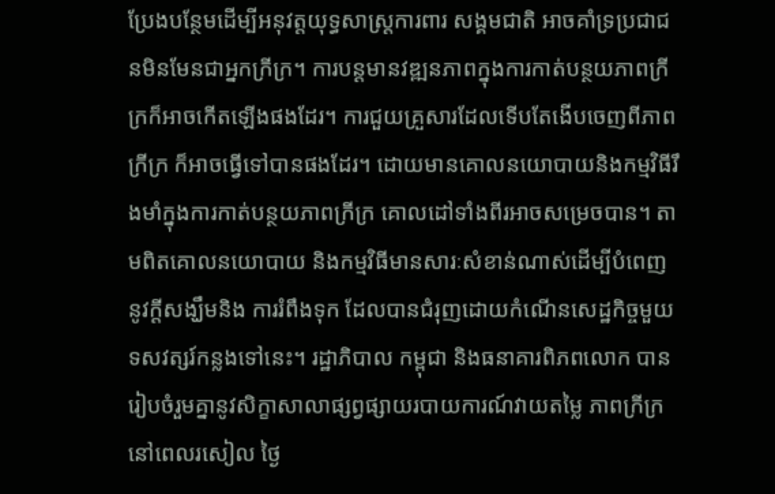ប្រែងបន្ថែមដើម្បីអនុវត្តយុទ្ធសាស្រ្តការពារ សង្គមជាតិ អាចគាំទ្រប្រជាជនមិនមែនជាអ្នកក្រីក្រ។ ការបន្តមានវឌ្ឍនភាពក្នុងការកាត់បន្ថយភាពក្រីក្រក៏អាចកើតឡើងផងដែរ។ ការជួយគ្រួសារដែលទើបតែងើបចេញពីភាពក្រីក្រ ក៏អាចធ្វើទៅបានផងដែរ។ ដោយមានគោលនយោបាយនិងកម្មវិធីរឹងមាំក្នុងការកាត់បន្ថយភាពក្រីក្រ គោលដៅទាំងពីរអាចសម្រេចបាន។ តាមពិតគោលនយោបាយ និងកម្មវិធីមានសារៈសំខាន់ណាស់ដើម្បីបំពេញនូវក្តីសង្ឃឹមនិង ការរំពឹងទុក ដែលបានជំរុញដោយកំណើនសេដ្ឋកិច្ចមួយទសវត្សរ៍កន្លងទៅនេះ។ រដ្ឋាភិបាល កម្ពុជា និងធនាគារពិភពលោក បានរៀបចំរួមគ្នានូវសិក្ខាសាលាផ្សព្វផ្សាយរបាយការណ៍វាយតម្លៃ ភាពក្រីក្រនៅពេលរសៀល ថ្ងៃ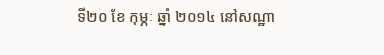ទី២០ ខែ កុម្ភៈ ឆ្នាំ ២០១៤ នៅសណ្ឋា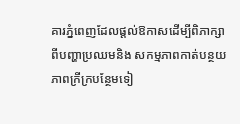គារភ្នំពេញដែលផ្តល់ឱកាសដើម្បីពិភាក្សាពីបញ្ហាប្រឈមនិង សកម្មភាពកាត់បន្ថយភាពក្រីក្របន្ថែមទៀ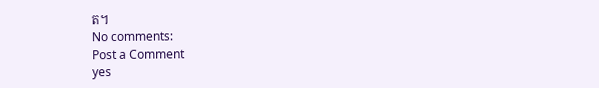ត។
No comments:
Post a Comment
yes